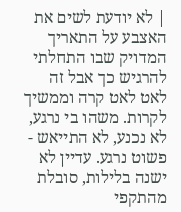| לא יודעת לשים את האצבע על התאריך המדויק שבו התחלתי להרגיש כך אבל זה לאט לאט קרה וממשיך לקרות. משהו בי נרגע, לא נכנע, לא התייאש - פשוט נרגע. עדיין לא ישנה בלילות, סובלת מהתקפי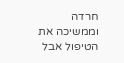חרדה וממשיכה את הטיפול אבל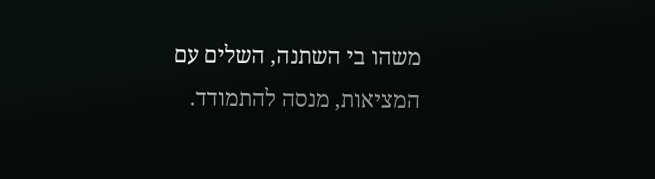משהו בי השתנה, השלים עם המציאות, מנסה להתמודד.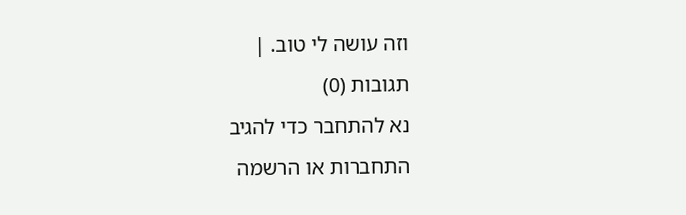וזה עושה לי טוב. |
תגובות (0)
נא להתחבר כדי להגיב
התחברות או הרשמה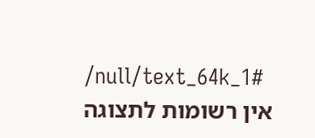/null/text_64k_1#
אין רשומות לתצוגה